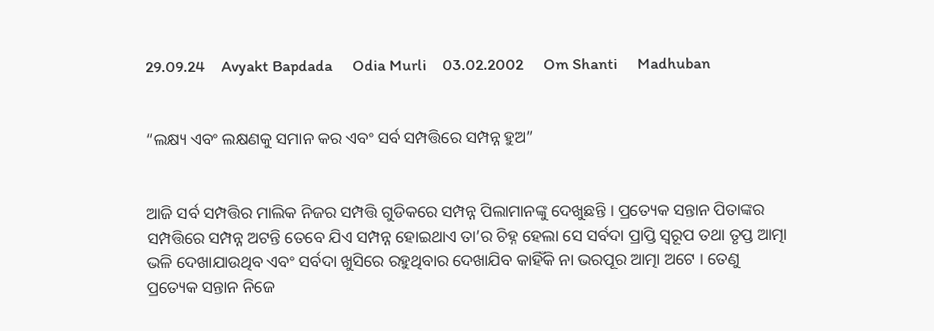29.09.24    Avyakt Bapdada     Odia Murli    03.02.2002     Om Shanti     Madhuban


“ଲକ୍ଷ୍ୟ ଏବଂ ଲକ୍ଷଣକୁ ସମାନ କର ଏବଂ ସର୍ବ ସମ୍ପତ୍ତିରେ ସମ୍ପନ୍ନ ହୁଅ”


ଆଜି ସର୍ବ ସମ୍ପତ୍ତିର ମାଲିକ ନିଜର ସମ୍ପତ୍ତି ଗୁଡିକରେ ସମ୍ପନ୍ନ ପିଲାମାନଙ୍କୁ ଦେଖୁଛନ୍ତି । ପ୍ରତ୍ୟେକ ସନ୍ତାନ ପିତାଙ୍କର ସମ୍ପତ୍ତିରେ ସମ୍ପନ୍ନ ଅଟନ୍ତି ତେବେ ଯିଏ ସମ୍ପନ୍ନ ହୋଇଥାଏ ତା’ର ଚିହ୍ନ ହେଲା ସେ ସର୍ବଦା ପ୍ରାପ୍ତି ସ୍ୱରୂପ ତଥା ତୃପ୍ତ ଆତ୍ମା ଭଳି ଦେଖାଯାଉଥିବ ଏବଂ ସର୍ବଦା ଖୁସିରେ ରହୁଥିବାର ଦେଖାଯିବ କାହିଁକି ନା ଭରପୂର ଆତ୍ମା ଅଟେ । ତେଣୁ ପ୍ରତ୍ୟେକ ସନ୍ତାନ ନିଜେ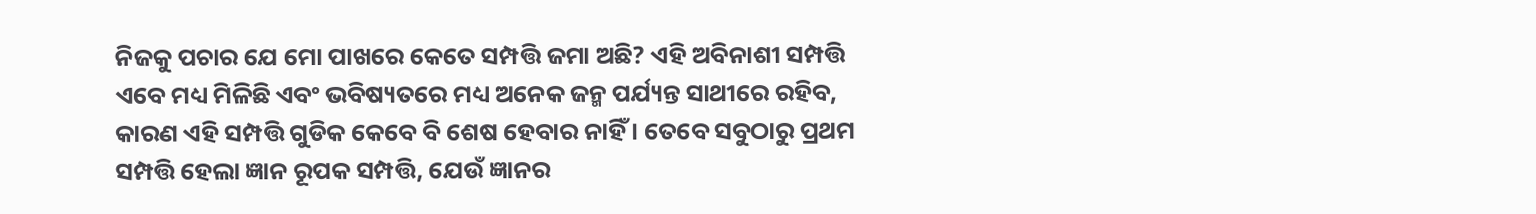ନିଜକୁ ପଚାର ଯେ ମୋ ପାଖରେ କେତେ ସମ୍ପତ୍ତି ଜମା ଅଛି? ଏହି ଅବିନାଶୀ ସମ୍ପତ୍ତି ଏବେ ମଧ୍ୟ ମିଳିଛି ଏବଂ ଭବିଷ୍ୟତରେ ମଧ୍ୟ ଅନେକ ଜନ୍ମ ପର୍ଯ୍ୟନ୍ତ ସାଥୀରେ ରହିବ, କାରଣ ଏହି ସମ୍ପତ୍ତି ଗୁଡିକ କେବେ ବି ଶେଷ ହେବାର ନାହିଁ । ତେବେ ସବୁଠାରୁ ପ୍ରଥମ ସମ୍ପତ୍ତି ହେଲା ଜ୍ଞାନ ରୂପକ ସମ୍ପତ୍ତି, ଯେଉଁ ଜ୍ଞାନର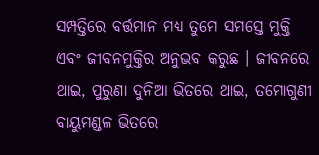ସମ୍ପତ୍ତିରେ ବର୍ତ୍ତମାନ ମଧ୍ୟ ତୁମେ ସମସ୍ତେ ମୁକ୍ତି ଏବଂ ଜୀବନମୁକ୍ତିର ଅନୁଭବ କରୁଛ । ଜୀବନରେ ଥାଇ, ପୁରୁଣା ଦୁନିଆ ଭିତରେ ଥାଇ, ତମୋଗୁଣୀ ବାୟୁମଣ୍ଡଳ ଭିତରେ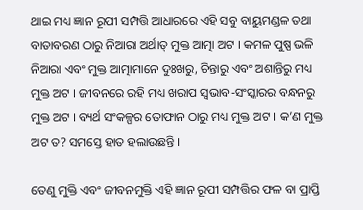ଥାଇ ମଧ୍ୟ ଜ୍ଞାନ ରୂପୀ ସମ୍ପତ୍ତି ଆଧାରରେ ଏହି ସବୁ ବାୟୁମଣ୍ଡଳ ତଥା ବାତାବରଣ ଠାରୁ ନିଆରା ଅର୍ଥାତ୍ ମୁକ୍ତ ଆତ୍ମା ଅଟ । କମଳ ପୁଷ୍ପ ଭଳି ନିଆରା ଏବଂ ମୁକ୍ତ ଆତ୍ମାମାନେ ଦୁଃଖରୁ, ଚିନ୍ତାରୁ ଏବଂ ଅଶାନ୍ତିରୁ ମଧ୍ୟ ମୁକ୍ତ ଅଟ । ଜୀବନରେ ରହି ମଧ୍ୟ ଖରାପ ସ୍ୱଭାବ-ସଂସ୍କାରର ବନ୍ଧନରୁ ମୁକ୍ତ ଅଟ । ବ୍ୟର୍ଥ ସଂକଳ୍ପର ତୋଫାନ ଠାରୁ ମଧ୍ୟ ମୁକ୍ତ ଅଟ । କ’ଣ ମୁକ୍ତ ଅଟ ତ? ସମସ୍ତେ ହାତ ହଲାଉଛନ୍ତି ।

ତେଣୁ ମୁକ୍ତି ଏବଂ ଜୀବନମୁକ୍ତି ଏହି ଜ୍ଞାନ ରୂପୀ ସମ୍ପତ୍ତିର ଫଳ ବା ପ୍ରାପ୍ତି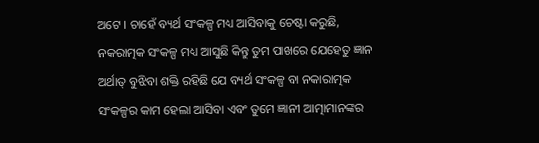ଅଟେ । ଚାହେଁ ବ୍ୟର୍ଥ ସଂକଳ୍ପ ମଧ୍ୟ ଆସିବାକୁ ଚେଷ୍ଟା କରୁଛି, ନକରାତ୍ମକ ସଂକଳ୍ପ ମଧ୍ୟ ଆସୁଛି କିନ୍ତୁ ତୁମ ପାଖରେ ଯେହେତୁ ଜ୍ଞାନ ଅର୍ଥାତ୍ ବୁଝିବା ଶକ୍ତି ରହିଛି ଯେ ବ୍ୟର୍ଥ ସଂକଳ୍ପ ବା ନକାରାତ୍ମକ ସଂକଳ୍ପର କାମ ହେଲା ଆସିବା ଏବଂ ତୁମେ ଜ୍ଞାନୀ ଆତ୍ମାମାନଙ୍କର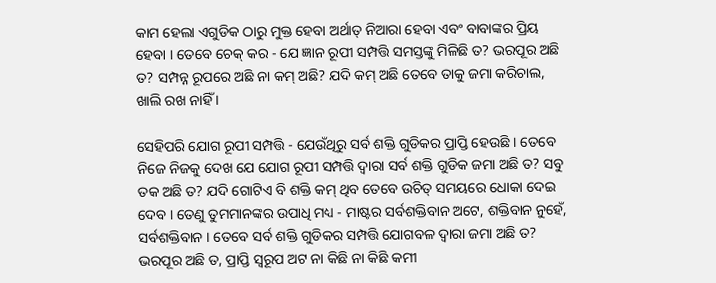କାମ ହେଲା ଏଗୁଡିକ ଠାରୁ ମୁକ୍ତ ହେବା ଅର୍ଥାତ୍ ନିଆରା ହେବା ଏବଂ ବାବାଙ୍କର ପ୍ରିୟ ହେବା । ତେବେ ଚେକ୍ କର - ଯେ ଜ୍ଞାନ ରୂପୀ ସମ୍ପତ୍ତି ସମସ୍ତଙ୍କୁ ମିଳିଛି ତ? ଭରପୂର ଅଛି ତ? ସମ୍ପନ୍ନ ରୂପରେ ଅଛି ନା କମ୍ ଅଛି? ଯଦି କମ୍ ଅଛି ତେବେ ତାକୁ ଜମା କରିଚାଲ, ଖାଲି ରଖ ନାହିଁ ।

ସେହିପରି ଯୋଗ ରୂପୀ ସମ୍ପତ୍ତି - ଯେଉଁଥିରୁ ସର୍ବ ଶକ୍ତି ଗୁଡିକର ପ୍ରାପ୍ତି ହେଉଛି । ତେବେ ନିଜେ ନିଜକୁ ଦେଖ ଯେ ଯୋଗ ରୂପୀ ସମ୍ପତ୍ତି ଦ୍ୱାରା ସର୍ବ ଶକ୍ତି ଗୁଡିକ ଜମା ଅଛି ତ? ସବୁ ତକ ଅଛି ତ? ଯଦି ଗୋଟିଏ ବି ଶକ୍ତି କମ୍ ଥିବ ତେବେ ଉଚିତ୍ ସମୟରେ ଧୋକା ଦେଇ ଦେବ । ତେଣୁ ତୁମମାନଙ୍କର ଉପାଧି ମଧ୍ୟ - ମାଷ୍ଟର ସର୍ବଶକ୍ତିବାନ ଅଟେ, ଶକ୍ତିବାନ ନୁହେଁ, ସର୍ବଶକ୍ତିବାନ । ତେବେ ସର୍ବ ଶକ୍ତି ଗୁଡିକର ସମ୍ପତ୍ତି ଯୋଗବଳ ଦ୍ୱାରା ଜମା ଅଛି ତ? ଭରପୂର ଅଛି ତ, ପ୍ରାପ୍ତି ସ୍ୱରୂପ ଅଟ ନା କିଛି ନା କିଛି କମୀ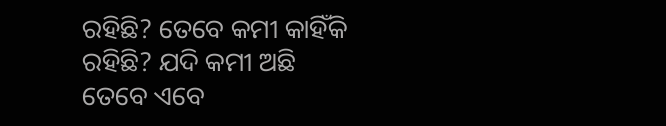ରହିଛି? ତେବେ କମୀ କାହିଁକି ରହିଛି? ଯଦି କମୀ ଅଛି ତେବେ ଏବେ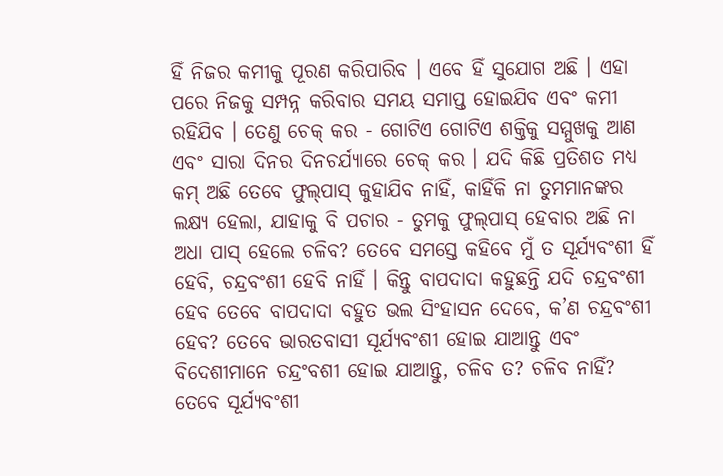ହିଁ ନିଜର କମୀକୁ ପୂରଣ କରିପାରିବ । ଏବେ ହିଁ ସୁଯୋଗ ଅଛି । ଏହା ପରେ ନିଜକୁ ସମ୍ପନ୍ନ କରିବାର ସମୟ ସମାପ୍ତ ହୋଇଯିବ ଏବଂ କମୀ ରହିଯିବ । ତେଣୁ ଚେକ୍ କର - ଗୋଟିଏ ଗୋଟିଏ ଶକ୍ତିକୁ ସମ୍ମୁଖକୁ ଆଣ ଏବଂ ସାରା ଦିନର ଦିନଚର୍ଯ୍ୟାରେ ଚେକ୍ କର । ଯଦି କିଛି ପ୍ରତିଶତ ମଧ୍ୟ କମ୍ ଅଛି ତେବେ ଫୁଲ୍‌ପାସ୍ କୁହାଯିବ ନାହିଁ, କାହିଁକି ନା ତୁମମାନଙ୍କର ଲକ୍ଷ୍ୟ ହେଲା, ଯାହାକୁ ବି ପଚାର - ତୁମକୁ ଫୁଲ୍‌ପାସ୍ ହେବାର ଅଛି ନା ଅଧା ପାସ୍ ହେଲେ ଚଳିବ? ତେବେ ସମସ୍ତେ କହିବେ ମୁଁ ତ ସୂର୍ଯ୍ୟବଂଶୀ ହିଁ ହେବି, ଚନ୍ଦ୍ରବଂଶୀ ହେବି ନାହିଁ । କିନ୍ତୁ ବାପଦାଦା କହୁଛନ୍ତି ଯଦି ଚନ୍ଦ୍ରବଂଶୀ ହେବ ତେବେ ବାପଦାଦା ବହୁତ ଭଲ ସିଂହାସନ ଦେବେ, କ’ଣ ଚନ୍ଦ୍ରବଂଶୀ ହେବ? ତେବେ ଭାରତବାସୀ ସୂର୍ଯ୍ୟବଂଶୀ ହୋଇ ଯାଆନ୍ତୁ ଏବଂ ବିଦେଶୀମାନେ ଚନ୍ଦ୍ରଂବଶୀ ହୋଇ ଯାଆନ୍ତୁ, ଚଳିବ ତ? ଚଳିବ ନାହିଁ? ତେବେ ସୂର୍ଯ୍ୟବଂଶୀ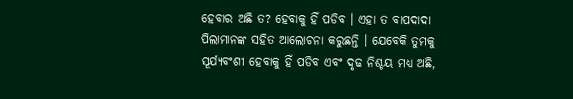ହେବାର ଅଛି ତ? ହେବାକୁ ହିଁ ପଡିବ । ଏହା ତ ବାପଦାଦା ପିଲାମାନଙ୍କ ସହିତ ଆଲୋଚନା କରୁଛନ୍ତି । ଯେବେକି ତୁମକୁ ସୂର୍ଯ୍ୟବଂଶୀ ହେବାକୁ ହିଁ ପଡିବ ଏବଂ ଦୃଢ ନିଶ୍ଚୟ ମଧ୍ୟ ଅଛି,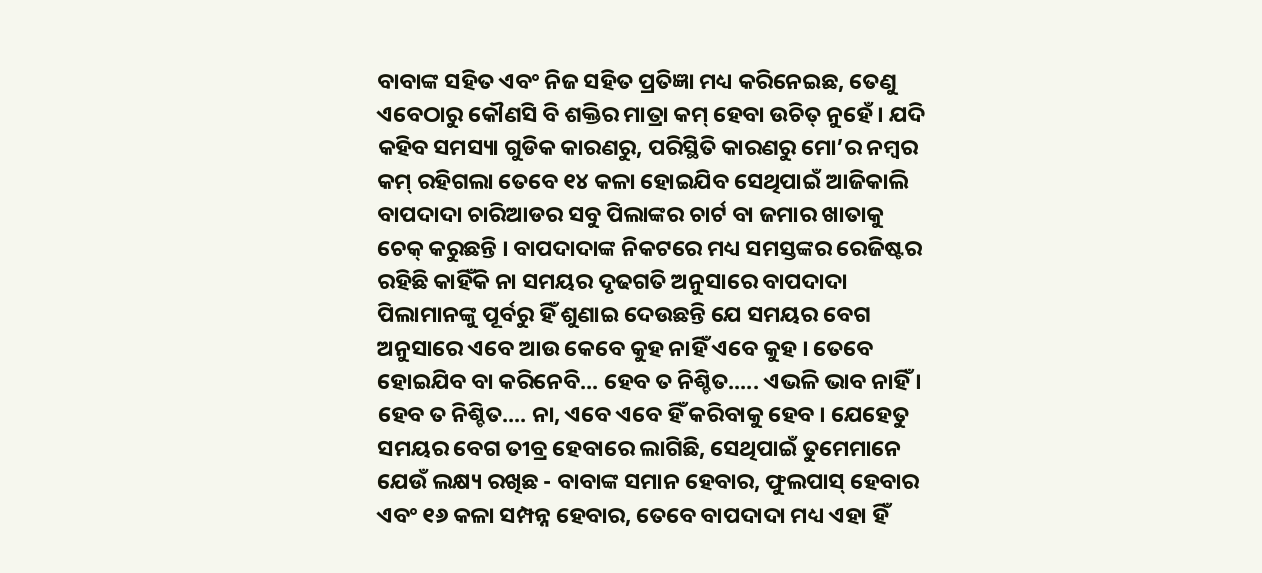ବାବାଙ୍କ ସହିତ ଏବଂ ନିଜ ସହିତ ପ୍ରତିଜ୍ଞା ମଧ୍ୟ କରିନେଇଛ, ତେଣୁ ଏବେଠାରୁ କୌଣସି ବି ଶକ୍ତିର ମାତ୍ରା କମ୍ ହେବା ଉଚିତ୍ ନୁହେଁ । ଯଦି କହିବ ସମସ୍ୟା ଗୁଡିକ କାରଣରୁ, ପରିସ୍ଥିତି କାରଣରୁ ମୋ’ର ନମ୍ବର କମ୍ ରହିଗଲା ତେବେ ୧୪ କଳା ହୋଇଯିବ ସେଥିପାଇଁ ଆଜିକାଲି ବାପଦାଦା ଚାରିଆଡର ସବୁ ପିଲାଙ୍କର ଚାର୍ଟ ବା ଜମାର ଖାତାକୁ ଚେକ୍ କରୁଛନ୍ତି । ବାପଦାଦାଙ୍କ ନିକଟରେ ମଧ୍ୟ ସମସ୍ତଙ୍କର ରେଜିଷ୍ଟର ରହିଛି କାହିଁକି ନା ସମୟର ଦୃଢଗତି ଅନୁସାରେ ବାପଦାଦା ପିଲାମାନଙ୍କୁ ପୂର୍ବରୁ ହିଁ ଶୁଣାଇ ଦେଉଛନ୍ତି ଯେ ସମୟର ବେଗ ଅନୁସାରେ ଏବେ ଆଉ କେବେ କୁହ ନାହିଁ ଏବେ କୁହ । ତେବେ ହୋଇଯିବ ବା କରିନେବି... ହେବ ତ ନିଶ୍ଚିତ..... ଏଭଳି ଭାବ ନାହିଁ । ହେବ ତ ନିଶ୍ଚିତ.... ନା, ଏବେ ଏବେ ହିଁ କରିବାକୁ ହେବ । ଯେହେତୁ ସମୟର ବେଗ ତୀବ୍ର ହେବାରେ ଲାଗିଛି, ସେଥିପାଇଁ ତୁମେମାନେ ଯେଉଁ ଲକ୍ଷ୍ୟ ରଖିଛ - ବାବାଙ୍କ ସମାନ ହେବାର, ଫୁଲପାସ୍ ହେବାର ଏବଂ ୧୬ କଳା ସମ୍ପନ୍ନ ହେବାର, ତେବେ ବାପଦାଦା ମଧ୍ୟ ଏହା ହିଁ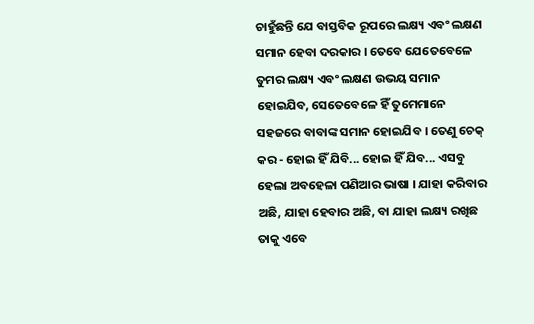ଚାହୁଁଛନ୍ତି ଯେ ବାସ୍ତବିକ ରୂପରେ ଲକ୍ଷ୍ୟ ଏବଂ ଲକ୍ଷଣ ସମାନ ହେବା ଦରକାର । ତେବେ ଯେତେବେଳେ ତୁମର ଲକ୍ଷ୍ୟ ଏବଂ ଲକ୍ଷଣ ଉଭୟ ସମାନ ହୋଇଯିବ, ସେତେବେଳେ ହିଁ ତୁମେମାନେ ସହଜରେ ବାବାଙ୍କ ସମାନ ହୋଇଯିବ । ତେଣୁ ଚେକ୍ କର - ହୋଇ ହିଁ ଯିବି... ହୋଇ ହିଁ ଯିବ... ଏସବୁ ହେଲା ଅବହେଳା ପଣିଆର ଭାଷା । ଯାହା କରିବାର ଅଛି, ଯାହା ହେବାର ଅଛି, ବା ଯାହା ଲକ୍ଷ୍ୟ ରଖିଛ ତାକୁ ଏବେ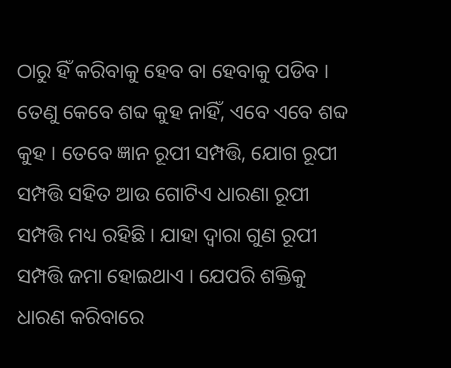ଠାରୁ ହିଁ କରିବାକୁ ହେବ ବା ହେବାକୁ ପଡିବ । ତେଣୁ କେବେ ଶବ୍ଦ କୁହ ନାହିଁ, ଏବେ ଏବେ ଶବ୍ଦ କୁହ । ତେବେ ଜ୍ଞାନ ରୂପୀ ସମ୍ପତ୍ତି, ଯୋଗ ରୂପୀ ସମ୍ପତ୍ତି ସହିତ ଆଉ ଗୋଟିଏ ଧାରଣା ରୂପୀ ସମ୍ପତ୍ତି ମଧ୍ୟ ରହିଛି । ଯାହା ଦ୍ୱାରା ଗୁଣ ରୂପୀ ସମ୍ପତ୍ତି ଜମା ହୋଇଥାଏ । ଯେପରି ଶକ୍ତିକୁ ଧାରଣ କରିବାରେ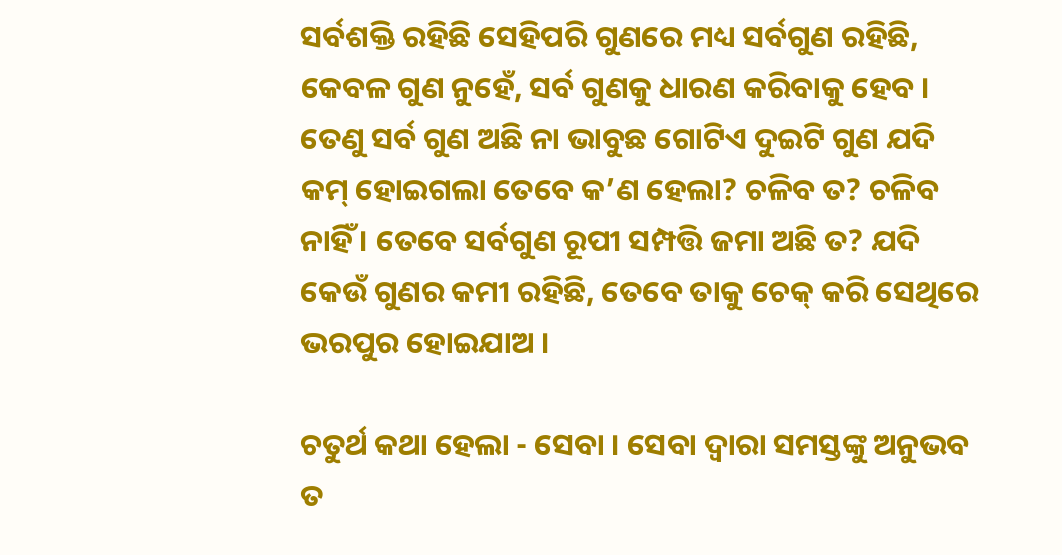ସର୍ବଶକ୍ତି ରହିଛି ସେହିପରି ଗୁଣରେ ମଧ୍ୟ ସର୍ବଗୁଣ ରହିଛି, କେବଳ ଗୁଣ ନୁହେଁ, ସର୍ବ ଗୁଣକୁ ଧାରଣ କରିବାକୁ ହେବ । ତେଣୁ ସର୍ବ ଗୁଣ ଅଛି ନା ଭାବୁଛ ଗୋଟିଏ ଦୁଇଟି ଗୁଣ ଯଦି କମ୍ ହୋଇଗଲା ତେବେ କ’ଣ ହେଲା? ଚଳିବ ତ? ଚଳିବ ନାହିଁ । ତେବେ ସର୍ବଗୁଣ ରୂପୀ ସମ୍ପତ୍ତି ଜମା ଅଛି ତ? ଯଦି କେଉଁ ଗୁଣର କମୀ ରହିଛି, ତେବେ ତାକୁ ଚେକ୍ କରି ସେଥିରେ ଭରପୁର ହୋଇଯାଅ ।

ଚତୁର୍ଥ କଥା ହେଲା - ସେବା । ସେବା ଦ୍ୱାରା ସମସ୍ତଙ୍କୁ ଅନୁଭବ ତ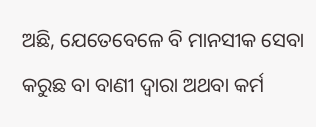ଅଛି, ଯେତେବେଳେ ବି ମାନସୀକ ସେବା କରୁଛ ବା ବାଣୀ ଦ୍ୱାରା ଅଥବା କର୍ମ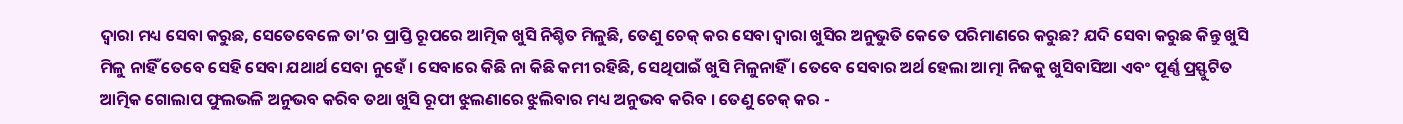ଦ୍ୱାରା ମଧ୍ୟ ସେବା କରୁଛ, ସେତେବେଳେ ତା’ର ପ୍ରାପ୍ତି ରୂପରେ ଆତ୍ମିକ ଖୁସି ନିଶ୍ଚିତ ମିଳୁଛି, ତେଣୁ ଚେକ୍ କର ସେବା ଦ୍ୱାରା ଖୁସିର ଅନୁଭୁତି କେତେ ପରିମାଣରେ କରୁଛ? ଯଦି ସେବା କରୁଛ କିନ୍ତୁ ଖୁସି ମିଳୁ ନାହିଁ ତେବେ ସେହି ସେବା ଯଥାର୍ଥ ସେବା ନୁହେଁ । ସେବାରେ କିଛି ନା କିଛି କମୀ ରହିଛି, ସେଥିପାଇଁ ଖୁସି ମିଳୁନାହିଁ । ତେବେ ସେବାର ଅର୍ଥ ହେଲା ଆତ୍ମା ନିଜକୁ ଖୁସିବାସିଆ ଏବଂ ପୂର୍ଣ୍ଣ ପ୍ରସ୍ଫୁଟିତ ଆତ୍ମିକ ଗୋଲାପ ଫୁଲଭଳି ଅନୁଭବ କରିବ ତଥା ଖୁସି ରୂପୀ ଝୁଲଣାରେ ଝୁଲିବାର ମଧ୍ୟ ଅନୁଭବ କରିବ । ତେଣୁ ଚେକ୍ କର -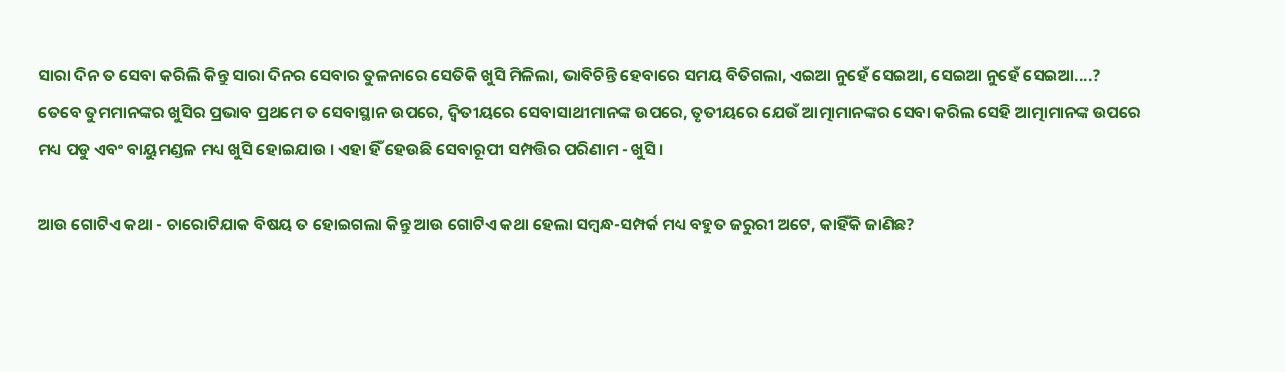ସାରା ଦିନ ତ ସେବା କରିଲି କିନ୍ତୁ ସାରା ଦିନର ସେବାର ତୁଳନାରେ ସେତିକି ଖୁସି ମିଳିଲା, ଭାବିଚିନ୍ତି ହେବାରେ ସମୟ ବିତିଗଲା, ଏଇଆ ନୁହେଁ ସେଇଆ, ସେଇଆ ନୁହେଁ ସେଇଆ....? ତେବେ ତୁମମାନଙ୍କର ଖୁସିର ପ୍ରଭାବ ପ୍ରଥମେ ତ ସେବାସ୍ଥାନ ଉପରେ, ଦ୍ୱିତୀୟରେ ସେବାସାଥୀମାନଙ୍କ ଉପରେ, ତୃତୀୟରେ ଯେଉଁ ଆତ୍ମାମାନଙ୍କର ସେବା କରିଲ ସେହି ଆତ୍ମାମାନଙ୍କ ଉପରେ ମଧ୍ୟ ପଡୁ ଏବଂ ବାୟୁମଣ୍ଡଳ ମଧ୍ୟ ଖୁସି ହୋଇଯାଉ । ଏହା ହିଁ ହେଉଛି ସେବାରୂପୀ ସମ୍ପତ୍ତିର ପରିଣାମ - ଖୁସି ।

ଆଉ ଗୋଟିଏ କଥା - ଚାରୋଟିଯାକ ବିଷୟ ତ ହୋଇଗଲା କିନ୍ତୁ ଆଉ ଗୋଟିଏ କଥା ହେଲା ସମ୍ବନ୍ଧ-ସମ୍ପର୍କ ମଧ୍ୟ ବହୁତ ଜରୁରୀ ଅଟେ, କାହିଁକି ଜାଣିଛ?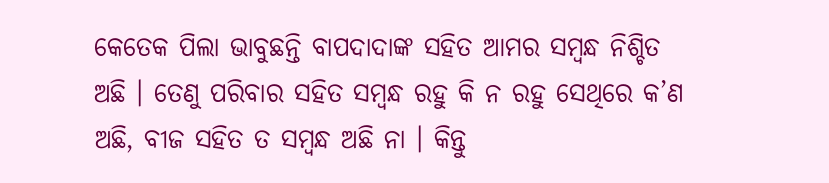କେତେକ ପିଲା ଭାବୁଛନ୍ତି ବାପଦାଦାଙ୍କ ସହିତ ଆମର ସମ୍ବନ୍ଧ ନିଶ୍ଚିତ ଅଛି । ତେଣୁ ପରିବାର ସହିତ ସମ୍ବନ୍ଧ ରହୁ କି ନ ରହୁ ସେଥିରେ କ’ଣ ଅଛି, ବୀଜ ସହିତ ତ ସମ୍ବନ୍ଧ ଅଛି ନା । କିନ୍ତୁ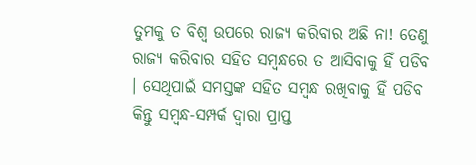ତୁମକୁ ତ ବିଶ୍ୱ ଉପରେ ରାଜ୍ୟ କରିବାର ଅଛି ନା! ତେଣୁ ରାଜ୍ୟ କରିବାର ସହିତ ସମ୍ବନ୍ଧରେ ତ ଆସିବାକୁ ହିଁ ପଡିବ । ସେଥିପାଇଁ ସମସ୍ତଙ୍କ ସହିତ ସମ୍ବନ୍ଧ ରଖିବାକୁ ହିଁ ପଡିବ କିନ୍ତୁ ସମ୍ବନ୍ଧ-ସମ୍ପର୍କ ଦ୍ୱାରା ପ୍ରାପ୍ତ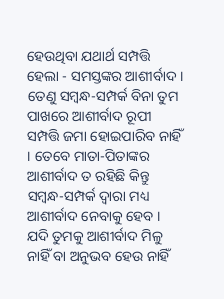ହେଉଥିବା ଯଥାର୍ଥ ସମ୍ପତ୍ତି ହେଲା - ସମସ୍ତଙ୍କର ଆଶୀର୍ବାଦ । ତେଣୁ ସମ୍ବନ୍ଧ-ସମ୍ପର୍କ ବିନା ତୁମ ପାଖରେ ଆଶୀର୍ବାଦ ରୂପୀ ସମ୍ପତ୍ତି ଜମା ହୋଇପାରିବ ନାହିଁ । ତେବେ ମାତା-ପିତାଙ୍କର ଆଶୀର୍ବାଦ ତ ରହିଛି କିନ୍ତୁ ସମ୍ବନ୍ଧ-ସମ୍ପର୍କ ଦ୍ୱାରା ମଧ୍ୟ ଆଶୀର୍ବାଦ ନେବାକୁ ହେବ । ଯଦି ତୁମକୁ ଆଶୀର୍ବାଦ ମିଳୁ ନାହିଁ ବା ଅନୁଭବ ହେଉ ନାହିଁ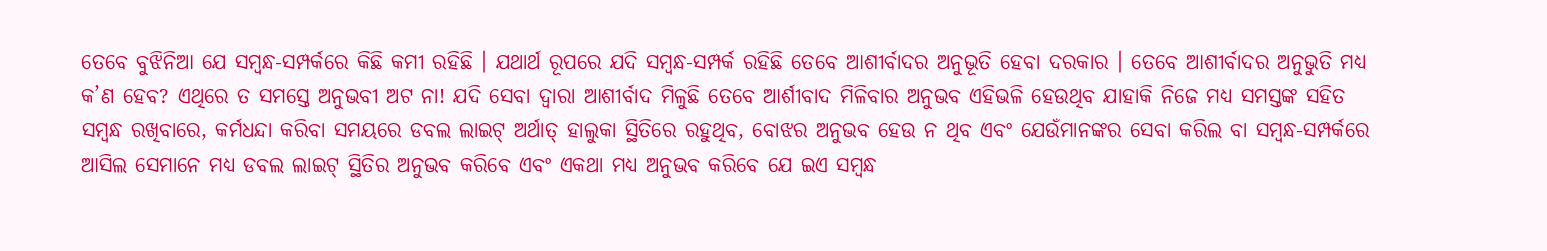ତେବେ ବୁଝିନିଆ ଯେ ସମ୍ବନ୍ଧ-ସମ୍ପର୍କରେ କିଛି କମୀ ରହିଛି । ଯଥାର୍ଥ ରୂପରେ ଯଦି ସମ୍ବନ୍ଧ-ସମ୍ପର୍କ ରହିଛି ତେବେ ଆଶୀର୍ବାଦର ଅନୁଭୂତି ହେବା ଦରକାର । ତେବେ ଆଶୀର୍ବାଦର ଅନୁଭୁତି ମଧ୍ୟ କ’ଣ ହେବ? ଏଥିରେ ତ ସମସ୍ତେ ଅନୁଭବୀ ଅଟ ନା! ଯଦି ସେବା ଦ୍ୱାରା ଆଶୀର୍ବାଦ ମିଳୁଛି ତେବେ ଆର୍ଶୀବାଦ ମିଳିବାର ଅନୁଭବ ଏହିଭଳି ହେଉଥିବ ଯାହାକି ନିଜେ ମଧ୍ୟ ସମସ୍ତଙ୍କ ସହିତ ସମ୍ବନ୍ଧ ରଖିବାରେ, କର୍ମଧନ୍ଦା କରିବା ସମୟରେ ଡବଲ ଲାଇଟ୍ ଅର୍ଥାତ୍ ହାଲୁକା ସ୍ଥିତିରେ ରହୁଥିବ, ବୋଝର ଅନୁଭବ ହେଉ ନ ଥିବ ଏବଂ ଯେଉଁମାନଙ୍କର ସେବା କରିଲ ବା ସମ୍ବନ୍ଧ-ସମ୍ପର୍କରେ ଆସିଲ ସେମାନେ ମଧ୍ୟ ଡବଲ ଲାଇଟ୍ ସ୍ଥିତିର ଅନୁଭବ କରିବେ ଏବଂ ଏକଥା ମଧ୍ୟ ଅନୁଭବ କରିବେ ଯେ ଇଏ ସମ୍ବନ୍ଧ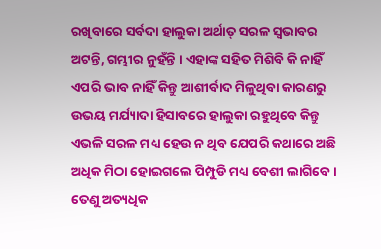ରଖିବାରେ ସର୍ବଦା ହାଲୁକା ଅର୍ଥାତ୍ ସରଳ ସ୍ୱଭାବର ଅଟନ୍ତି, ଗମ୍ଭୀର ନୁହଁନ୍ତି । ଏହାଙ୍କ ସହିତ ମିଶିବି କି ନାହିଁ ଏପରି ଭାବ ନାହିଁ କିନ୍ତୁ ଆଶୀର୍ବାଦ ମିଳୁଥିବା କାରଣରୁ ଉଭୟ ମର୍ଯ୍ୟାଦା ହିସାବରେ ହାଲୁକା ରହୁଥିବେ କିନ୍ତୁ ଏଭଳି ସରଳ ମଧ୍ୟ ହେଉ ନ ଥିବ ଯେପରି କଥାରେ ଅଛି ଅଧିକ ମିଠା ହୋଇଗଲେ ପିମ୍ପୁଡି ମଧ୍ୟ ବେଶୀ ଲାଗିବେ । ତେଣୁ ଅତ୍ୟଧିକ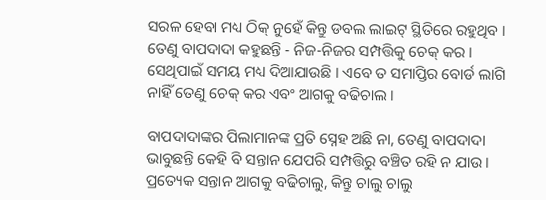ସରଳ ହେବା ମଧ୍ୟ ଠିକ୍ ନୁହେଁ କିନ୍ତୁ ଡବଲ ଲାଇଟ୍ ସ୍ଥିତିରେ ରହୁଥିବ । ତେଣୁ ବାପଦାଦା କହୁଛନ୍ତି - ନିଜ-ନିଜର ସମ୍ପତ୍ତିକୁ ଚେକ୍ କର । ସେଥିପାଇଁ ସମୟ ମଧ୍ୟ ଦିଆଯାଉଛି । ଏବେ ତ ସମାପ୍ତିର ବୋର୍ଡ ଲାଗି ନାହିଁ ତେଣୁ ଚେକ୍ କର ଏବଂ ଆଗକୁ ବଢିଚାଲ ।

ବାପଦାଦାଙ୍କର ପିଲାମାନଙ୍କ ପ୍ରତି ସ୍ନେହ ଅଛି ନା, ତେଣୁ ବାପଦାଦା ଭାବୁଛନ୍ତି କେହି ବି ସନ୍ତାନ ଯେପରି ସମ୍ପତ୍ତିରୁ ବଞ୍ଚିତ ରହି ନ ଯାଉ । ପ୍ରତ୍ୟେକ ସନ୍ତାନ ଆଗକୁ ବଢିଚାଲୁ, କିନ୍ତୁ ଚାଲୁ ଚାଲୁ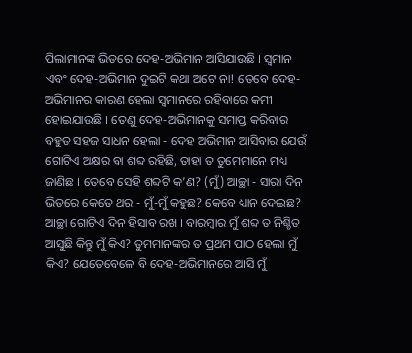ପିଲାମାନଙ୍କ ଭିତରେ ଦେହ-ଅଭିମାନ ଆସିଯାଉଛି । ସ୍ୱମାନ ଏବଂ ଦେହ-ଅଭିମାନ ଦୁଇଟି କଥା ଅଟେ ନା! ତେବେ ଦେହ-ଅଭିମାନର କାରଣ ହେଲା ସ୍ୱମାନରେ ରହିବାରେ କମୀ ହୋଇଯାଉଛି । ତେଣୁ ଦେହ-ଅଭିମାନକୁ ସମାପ୍ତ କରିବାର ବହୁତ ସହଜ ସାଧନ ହେଲା - ଦେହ ଅଭିମାନ ଆସିବାର ଯେଉଁ ଗୋଟିଏ ଅକ୍ଷର ବା ଶବ୍ଦ ରହିଛି, ତାହା ତ ତୁମେମାନେ ମଧ୍ୟ ଜାଣିଛ । ତେବେ ସେହି ଶବ୍ଦଟି କ’ଣ? (ମୁଁ) ଆଚ୍ଛା - ସାରା ଦିନ ଭିତରେ କେତେ ଥର - ମୁଁ-ମୁଁ କହୁଛ? କେବେ ଧ୍ୟାନ ଦେଇଛ? ଆଚ୍ଛା ଗୋଟିଏ ଦିନ ହିସାବ ରଖ । ବାରମ୍ବାର ମୁଁ ଶବ୍ଦ ତ ନିଶ୍ଚିତ ଆସୁଛି କିନ୍ତୁ ମୁଁ କିଏ? ତୁମମାନଙ୍କର ତ ପ୍ରଥମ ପାଠ ହେଲା ମୁଁ କିଏ? ଯେତେବେଳେ ବି ଦେହ-ଅଭିମାନରେ ଆସି ମୁଁ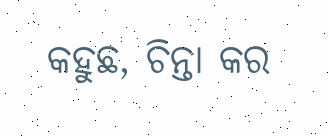କହୁଛ, ଚିନ୍ତା କର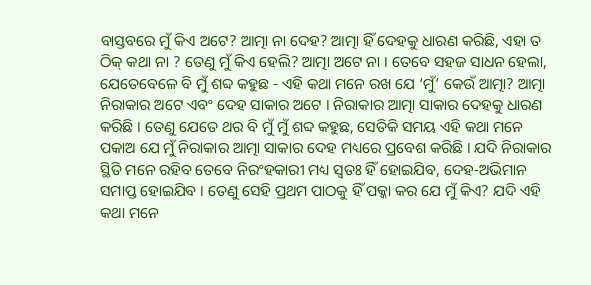ବାସ୍ତବରେ ମୁଁ କିଏ ଅଟେ? ଆତ୍ମା ନା ଦେହ? ଆତ୍ମା ହିଁ ଦେହକୁ ଧାରଣ କରିଛି, ଏହା ତ ଠିକ୍ କଥା ନା ? ତେଣୁ ମୁଁ କିଏ ହେଲି? ଆତ୍ମା ଅଟେ ନା । ତେବେ ସହଜ ସାଧନ ହେଲା, ଯେତେବେଳେ ବି ମୁଁ ଶବ୍ଦ କହୁଛ - ଏହି କଥା ମନେ ରଖ ଯେ ‘ମୁଁ’ କେଉଁ ଆତ୍ମା? ଆତ୍ମା ନିରାକାର ଅଟେ ଏବଂ ଦେହ ସାକାର ଅଟେ । ନିରାକାର ଆତ୍ମା ସାକାର ଦେହକୁ ଧାରଣ କରିଛି । ତେଣୁ ଯେତେ ଥର ବି ମୁଁ ମୁଁ ଶବ୍ଦ କହୁଛ, ସେତିକି ସମୟ ଏହି କଥା ମନେ ପକାଅ ଯେ ମୁଁ ନିରାକାର ଆତ୍ମା ସାକାର ଦେହ ମଧ୍ୟରେ ପ୍ରବେଶ କରିଛି । ଯଦି ନିରାକାର ସ୍ଥିତି ମନେ ରହିବ ତେବେ ନିରଂହକାରୀ ମଧ୍ୟ ସ୍ୱତଃ ହିଁ ହୋଇଯିବ, ଦେହ-ଅଭିମାନ ସମାପ୍ତ ହୋଇଯିବ । ତେଣୁ ସେହି ପ୍ରଥମ ପାଠକୁ ହିଁ ପକ୍କା କର ଯେ ମୁଁ କିଏ? ଯଦି ଏହି କଥା ମନେ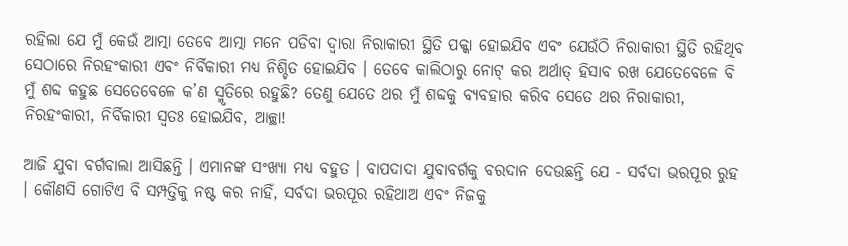ରହିଲା ଯେ ମୁଁ କେଉଁ ଆତ୍ମା ତେବେ ଆତ୍ମା ମନେ ପଡିବା ଦ୍ୱାରା ନିରାକାରୀ ସ୍ଥିତି ପକ୍କା ହୋଇଯିବ ଏବଂ ଯେଉଁଠି ନିରାକାରୀ ସ୍ଥିତି ରହିଥିବ ସେଠାରେ ନିରହଂକାରୀ ଏବଂ ନିର୍ବିକାରୀ ମଧ୍ୟ ନିଶ୍ଚିତ ହୋଇଯିବ । ତେବେ କାଲିଠାରୁ ନୋଟ୍ କର ଅର୍ଥାତ୍ ହିସାବ ରଖ ଯେତେବେଳେ ବି ମୁଁ ଶବ୍ଦ କହୁଛ ସେତେବେଳେ କ’ଣ ସ୍ମୃତିରେ ରହୁଛି? ତେଣୁ ଯେତେ ଥର ମୁଁ ଶବ୍ଦକୁ ବ୍ୟବହାର କରିବ ସେତେ ଥର ନିରାକାରୀ, ନିରହଂକାରୀ, ନିର୍ବିକାରୀ ସ୍ୱତଃ ହୋଇଯିବ, ଆଚ୍ଛା!

ଆଜି ଯୁବା ବର୍ଗବାଲା ଆସିଛନ୍ତି । ଏମାନଙ୍କ ସଂଖ୍ୟା ମଧ୍ୟ ବହୁତ । ବାପଦାଦା ଯୁବାବର୍ଗକୁ ବରଦାନ ଦେଉଛନ୍ତି ଯେ - ସର୍ବଦା ଭରପୂର ରୁହ । କୌଣସି ଗୋଟିଏ ବି ସମ୍ପତ୍ତିକୁ ନଷ୍ଟ କର ନାହିଁ, ସର୍ବଦା ଭରପୂର ରହିଥାଅ ଏବଂ ନିଜକୁ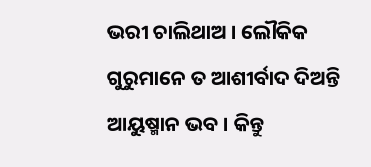ଭରୀ ଚାଲିଥାଅ । ଲୌକିକ ଗୁରୁମାନେ ତ ଆଶୀର୍ବାଦ ଦିଅନ୍ତି ଆୟୁଷ୍ମାନ ଭବ । କିନ୍ତୁ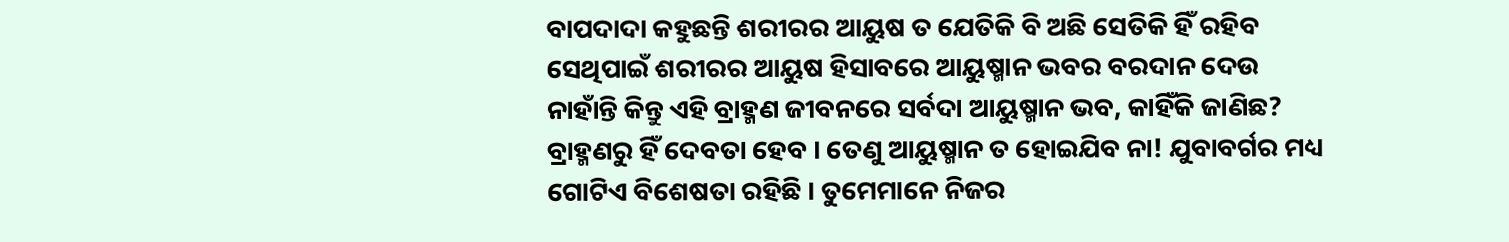ବାପଦାଦା କହୁଛନ୍ତି ଶରୀରର ଆୟୁଷ ତ ଯେତିକି ବି ଅଛି ସେତିକି ହିଁ ରହିବ ସେଥିପାଇଁ ଶରୀରର ଆୟୁଷ ହିସାବରେ ଆୟୁଷ୍ମାନ ଭବର ବରଦାନ ଦେଉ ନାହାଁନ୍ତି କିନ୍ତୁ ଏହି ବ୍ରାହ୍ମଣ ଜୀବନରେ ସର୍ବଦା ଆୟୁଷ୍ମାନ ଭବ, କାହିଁକି ଜାଣିଛ? ବ୍ରାହ୍ମଣରୁ ହିଁ ଦେବତା ହେବ । ତେଣୁ ଆୟୁଷ୍ମାନ ତ ହୋଇଯିବ ନା! ଯୁବାବର୍ଗର ମଧ୍ୟ ଗୋଟିଏ ବିଶେଷତା ରହିଛି । ତୁମେମାନେ ନିଜର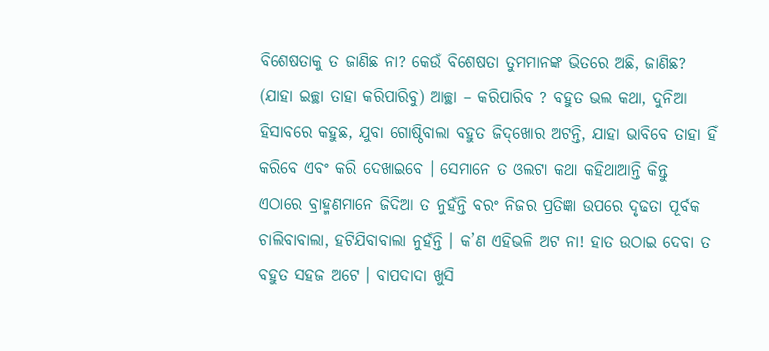ବିଶେଷତାକୁ ତ ଜାଣିଛ ନା? କେଉଁ ବିଶେଷତା ତୁମମାନଙ୍କ ଭିତରେ ଅଛି, ଜାଣିଛ? (ଯାହା ଇଚ୍ଛା ତାହା କରିପାରିବୁ) ଆଚ୍ଛା – କରିପାରିବ ? ବହୁତ ଭଲ କଥା, ଦୁନିଆ ହିସାବରେ କହୁଛ, ଯୁବା ଗୋଷ୍ଠିବାଲା ବହୁତ ଜିଦ୍‌ଖୋର ଅଟନ୍ତି, ଯାହା ଭାବିବେ ତାହା ହିଁ କରିବେ ଏବଂ କରି ଦେଖାଇବେ । ସେମାନେ ତ ଓଲଟା କଥା କହିଥାଆନ୍ତି କିନ୍ତୁ ଏଠାରେ ବ୍ରାହ୍ମଣମାନେ ଜିଦିଆ ତ ନୁହଁନ୍ତି ବରଂ ନିଜର ପ୍ରତିଜ୍ଞା ଉପରେ ଦୃଢତା ପୂର୍ବକ ଚାଲିବାବାଲା, ହଟିଯିବାବାଲା ନୁହଁନ୍ତି । କ’ଣ ଏହିଭଳି ଅଟ ନା! ହାତ ଉଠାଇ ଦେବା ତ ବହୁତ ସହଜ ଅଟେ । ବାପଦାଦା ଖୁସି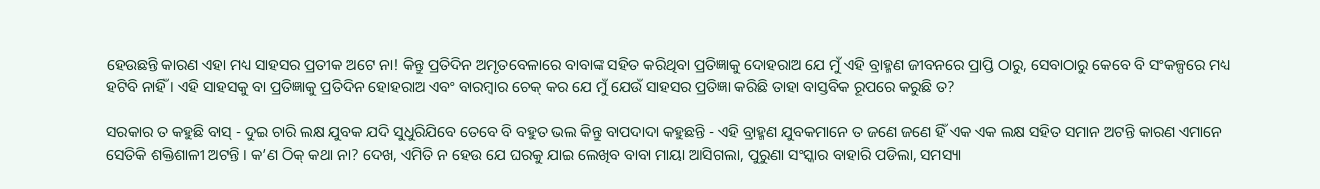ହେଉଛନ୍ତି କାରଣ ଏହା ମଧ୍ୟ ସାହସର ପ୍ରତୀକ ଅଟେ ନା! କିନ୍ତୁ ପ୍ରତିଦିନ ଅମୃତବେଳାରେ ବାବାଙ୍କ ସହିତ କରିଥିବା ପ୍ରତିଜ୍ଞାକୁ ଦୋହରାଅ ଯେ ମୁଁ ଏହି ବ୍ରାହ୍ମଣ ଜୀବନରେ ପ୍ରାପ୍ତି ଠାରୁ, ସେବାଠାରୁ କେବେ ବି ସଂକଳ୍ପରେ ମଧ୍ୟ ହଟିବି ନାହିଁ । ଏହି ସାହସକୁ ବା ପ୍ରତିଜ୍ଞାକୁ ପ୍ରତିଦିନ ହୋହରାଅ ଏବଂ ବାରମ୍ବାର ଚେକ୍ କର ଯେ ମୁଁ ଯେଉଁ ସାହସର ପ୍ରତିଜ୍ଞା କରିଛି ତାହା ବାସ୍ତବିକ ରୂପରେ କରୁଛି ତ?

ସରକାର ତ କହୁଛି ବାସ୍ - ଦୁଇ ଚାରି ଲକ୍ଷ ଯୁବକ ଯଦି ସୁଧୁରିଯିବେ ତେବେ ବି ବହୁତ ଭଲ କିନ୍ତୁ ବାପଦାଦା କହୁଛନ୍ତି - ଏହି ବ୍ରାହ୍ମଣ ଯୁବକମାନେ ତ ଜଣେ ଜଣେ ହିଁ ଏକ ଏକ ଲକ୍ଷ ସହିତ ସମାନ ଅଟନ୍ତି କାରଣ ଏମାନେ ସେତିକି ଶକ୍ତିଶାଳୀ ଅଟନ୍ତି । କ’ଣ ଠିକ୍ କଥା ନା? ଦେଖ, ଏମିତି ନ ହେଉ ଯେ ଘରକୁ ଯାଇ ଲେଖିବ ବାବା ମାୟା ଆସିଗଲା, ପୁରୁଣା ସଂସ୍କାର ବାହାରି ପଡିଲା, ସମସ୍ୟା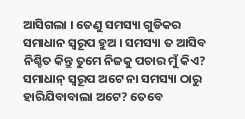ଆସିଗଲା । ତେଣୁ ସମସ୍ୟା ଗୁଡିକର ସମାଧାନ ସ୍ୱରୂପ ହୁଅ । ସମସ୍ୟା ତ ଆସିବ ନିଶ୍ଚିତ କିନ୍ତୁ ତୁମେ ନିଜକୁ ପଚାର ମୁଁ କିଏ? ସମାଧାନ୍‌ ସ୍ୱରୂପ ଅଟେ ନା ସମସ୍ୟା ଠାରୁ ହାରିଯିବାବାଲା ଅଟେ? ତେବେ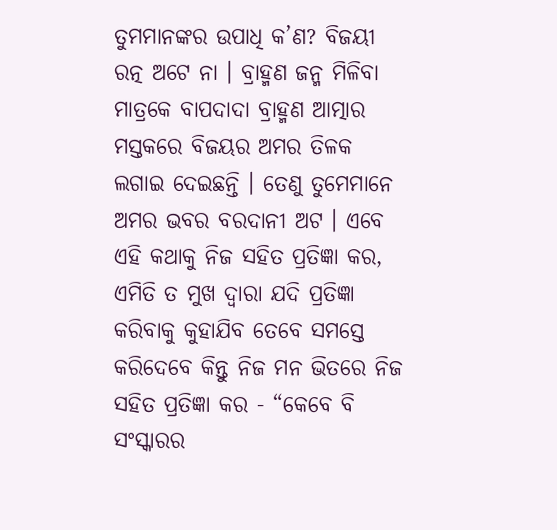ତୁମମାନଙ୍କର ଉପାଧି କ’ଣ? ବିଜୟୀ ରତ୍ନ ଅଟେ ନା । ବ୍ରାହ୍ମଣ ଜନ୍ମ ମିଳିବା ମାତ୍ରକେ ବାପଦାଦା ବ୍ରାହ୍ମଣ ଆତ୍ମାର ମସ୍ତକରେ ବିଜୟର ଅମର ତିଳକ ଲଗାଇ ଦେଇଛନ୍ତି । ତେଣୁ ତୁମେମାନେ ଅମର ଭବର ବରଦାନୀ ଅଟ । ଏବେ ଏହି କଥାକୁ ନିଜ ସହିତ ପ୍ରତିଜ୍ଞା କର, ଏମିତି ତ ମୁଖ ଦ୍ୱାରା ଯଦି ପ୍ରତିଜ୍ଞା କରିବାକୁ କୁହାଯିବ ତେବେ ସମସ୍ତେ କରିଦେବେ କିନ୍ତୁ ନିଜ ମନ ଭିତରେ ନିଜ ସହିତ ପ୍ରତିଜ୍ଞା କର - “କେବେ ବି ସଂସ୍କାରର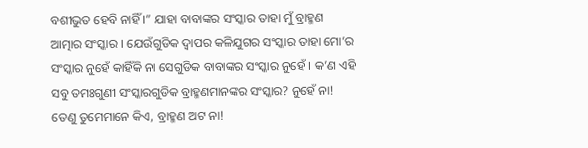ବଶୀଭୁତ ହେବି ନାହିଁ ।” ଯାହା ବାବାଙ୍କର ସଂସ୍କାର ତାହା ମୁଁ ବ୍ରାହ୍ମଣ ଆତ୍ମାର ସଂସ୍କାର । ଯେଉଁଗୁଡିକ ଦ୍ୱାପର କଳିଯୁଗର ସଂସ୍କାର ତାହା ମୋ’ର ସଂସ୍କାର ନୁହେଁ କାହିଁକି ନା ସେଗୁଡିକ ବାବାଙ୍କର ସଂସ୍କାର ନୁହେଁ । କ’ଣ ଏହି ସବୁ ତମଃଗୁଣୀ ସଂସ୍କାରଗୁଡିକ ବ୍ରାହ୍ମଣମାନଙ୍କର ସଂସ୍କାର? ନୁହେଁ ନା! ତେଣୁ ତୁମେମାନେ କିଏ, ବ୍ରାହ୍ମଣ ଅଟ ନା!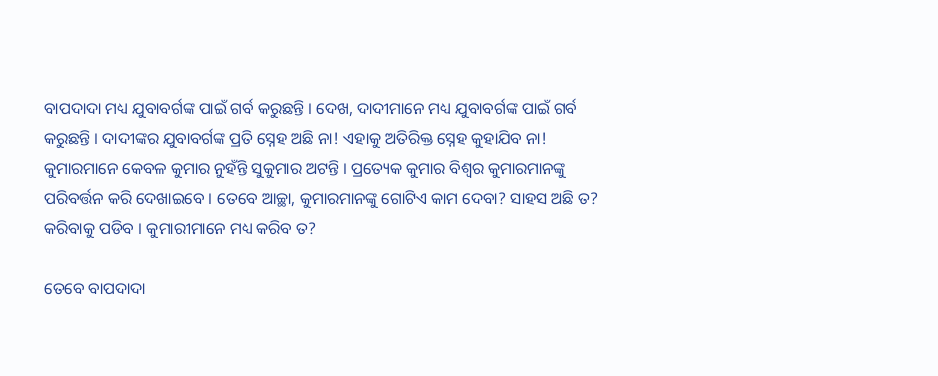ବାପଦାଦା ମଧ୍ୟ ଯୁବାବର୍ଗଙ୍କ ପାଇଁ ଗର୍ବ କରୁଛନ୍ତି । ଦେଖ, ଦାଦୀମାନେ ମଧ୍ୟ ଯୁବାବର୍ଗଙ୍କ ପାଇଁ ଗର୍ବ କରୁଛନ୍ତି । ଦାଦୀଙ୍କର ଯୁବାବର୍ଗଙ୍କ ପ୍ରତି ସ୍ନେହ ଅଛି ନା! ଏହାକୁ ଅତିରିକ୍ତ ସ୍ନେହ କୁହାଯିବ ନା! କୁମାରମାନେ କେବଳ କୁମାର ନୁହଁନ୍ତି ସୁକୁମାର ଅଟନ୍ତି । ପ୍ରତ୍ୟେକ କୁମାର ବିଶ୍ୱର କୁମାରମାନଙ୍କୁ ପରିବର୍ତ୍ତନ କରି ଦେଖାଇବେ । ତେବେ ଆଚ୍ଛା, କୁମାରମାନଙ୍କୁ ଗୋଟିଏ କାମ ଦେବା? ସାହସ ଅଛି ତ? କରିବାକୁ ପଡିବ । କୁମାରୀମାନେ ମଧ୍ୟ କରିବ ତ?

ତେବେ ବାପଦାଦା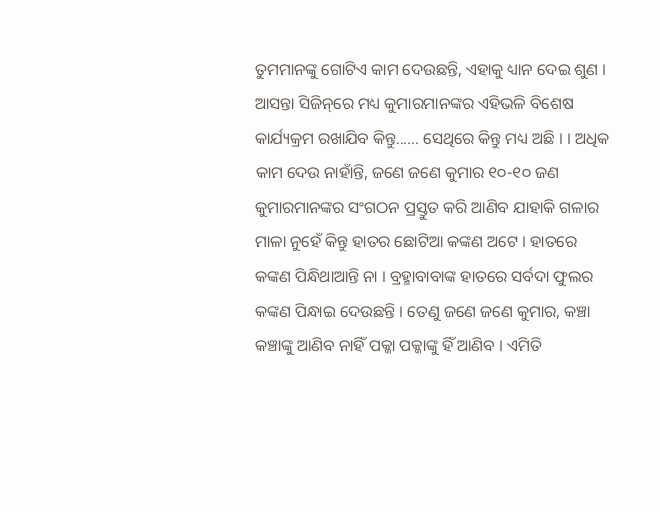ତୁମମାନଙ୍କୁ ଗୋଟିଏ କାମ ଦେଉଛନ୍ତି, ଏହାକୁ ଧ୍ୟାନ ଦେଇ ଶୁଣ । ଆସନ୍ତା ସିଜିନ୍‌ରେ ମଧ୍ୟ କୁମାରମାନଙ୍କର ଏହିଭଳି ବିଶେଷ କାର୍ଯ୍ୟକ୍ରମ ରଖାଯିବ କିନ୍ତୁ...... ସେଥିରେ କିନ୍ତୁ ମଧ୍ୟ ଅଛି । । ଅଧିକ କାମ ଦେଉ ନାହାଁନ୍ତି, ଜଣେ ଜଣେ କୁମାର ୧୦-୧୦ ଜଣ କୁମାରମାନଙ୍କର ସଂଗଠନ ପ୍ରସ୍ତୁତ କରି ଆଣିବ ଯାହାକି ଗଳାର ମାଳା ନୁହେଁ କିନ୍ତୁ ହାତର ଛୋଟିଆ କଙ୍କଣ ଅଟେ । ହାତରେ କଙ୍କଣ ପିନ୍ଧିଥାଆନ୍ତି ନା । ବ୍ରହ୍ମାବାବାଙ୍କ ହାତରେ ସର୍ବଦା ଫୁଲର କଙ୍କଣ ପିନ୍ଧାଇ ଦେଉଛନ୍ତି । ତେଣୁ ଜଣେ ଜଣେ କୁମାର, କଞ୍ଚା କଞ୍ଚାଙ୍କୁ ଆଣିବ ନାହିଁ ପକ୍କା ପକ୍କାଙ୍କୁ ହିଁ ଆଣିବ । ଏମିତି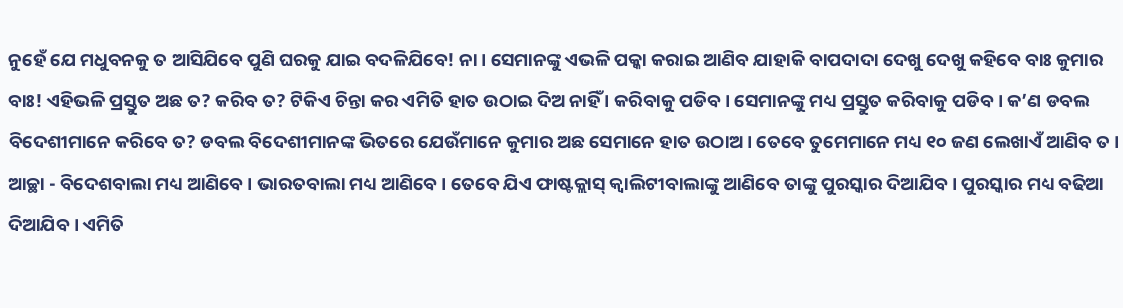ନୁହେଁ ଯେ ମଧୁବନକୁ ତ ଆସିଯିବେ ପୁଣି ଘରକୁ ଯାଇ ବଦଳିଯିବେ! ନା । ସେମାନଙ୍କୁ ଏଭଳି ପକ୍କା କରାଇ ଆଣିବ ଯାହାକି ବାପଦାଦା ଦେଖୁ ଦେଖୁ କହିବେ ବାଃ କୁମାର ବାଃ! ଏହିଭଳି ପ୍ରସ୍ତୁତ ଅଛ ତ? କରିବ ତ? ଟିକିଏ ଚିନ୍ତା କର ଏମିତି ହାତ ଉଠାଇ ଦିଅ ନାହିଁ । କରିବାକୁ ପଡିବ । ସେମାନଙ୍କୁ ମଧ୍ୟ ପ୍ରସ୍ତୁତ କରିବାକୁ ପଡିବ । କ’ଣ ଡବଲ ବିଦେଶୀମାନେ କରିବେ ତ? ଡବଲ ବିଦେଶୀମାନଙ୍କ ଭିତରେ ଯେଉଁମାନେ କୁମାର ଅଛ ସେମାନେ ହାତ ଉଠାଅ । ତେବେ ତୁମେମାନେ ମଧ୍ୟ ୧୦ ଜଣ ଲେଖାଏଁ ଆଣିବ ତ । ଆଚ୍ଛା - ବିଦେଶବାଲା ମଧ୍ୟ ଆଣିବେ । ଭାରତବାଲା ମଧ୍ୟ ଆଣିବେ । ତେବେ ଯିଏ ଫାଷ୍ଟକ୍ଲାସ୍ କ୍ୱାଲିଟୀବାଲାଙ୍କୁ ଆଣିବେ ତାଙ୍କୁ ପୁରସ୍କାର ଦିଆଯିବ । ପୁରସ୍କାର ମଧ୍ୟ ବଢିଆ ଦିଆଯିବ । ଏମିତି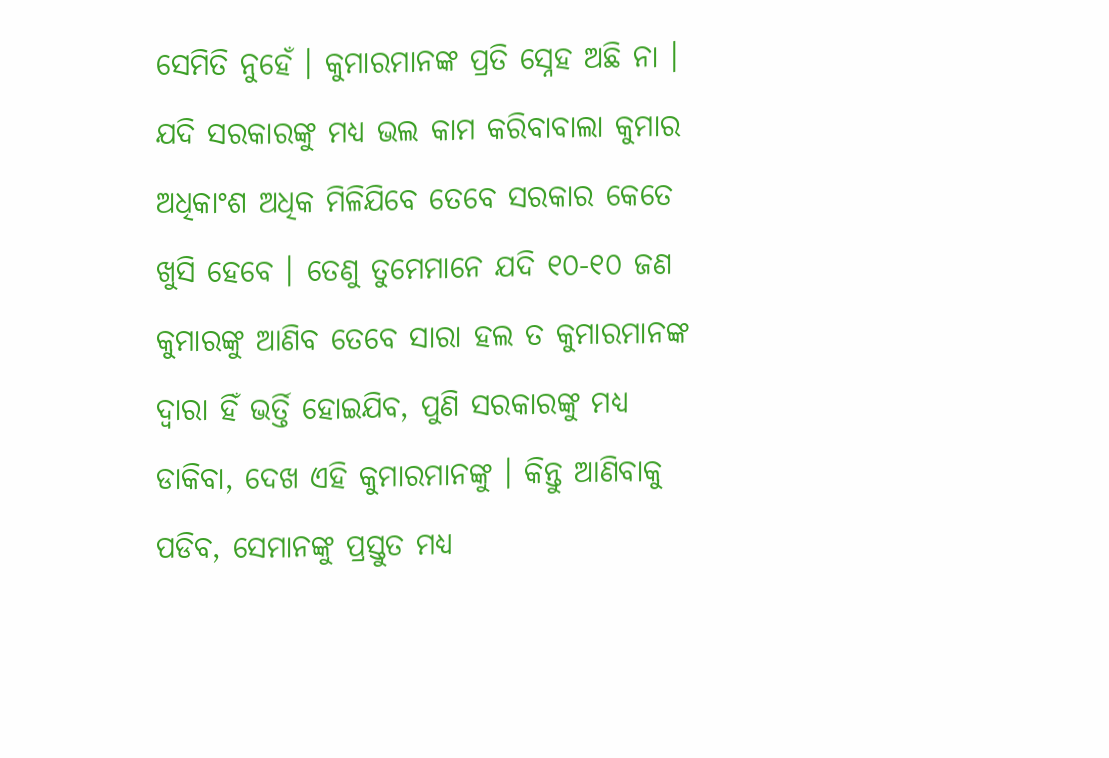ସେମିତି ନୁହେଁ । କୁମାରମାନଙ୍କ ପ୍ରତି ସ୍ନେହ ଅଛି ନା । ଯଦି ସରକାରଙ୍କୁ ମଧ୍ୟ ଭଲ କାମ କରିବାବାଲା କୁମାର ଅଧିକାଂଶ ଅଧିକ ମିଳିଯିବେ ତେବେ ସରକାର କେତେ ଖୁସି ହେବେ । ତେଣୁ ତୁମେମାନେ ଯଦି ୧୦-୧୦ ଜଣ କୁମାରଙ୍କୁ ଆଣିବ ତେବେ ସାରା ହଲ ତ କୁମାରମାନଙ୍କ ଦ୍ୱାରା ହିଁ ଭର୍ତ୍ତି ହୋଇଯିବ, ପୁଣି ସରକାରଙ୍କୁ ମଧ୍ୟ ଡାକିବା, ଦେଖ ଏହି କୁମାରମାନଙ୍କୁ । କିନ୍ତୁ ଆଣିବାକୁ ପଡିବ, ସେମାନଙ୍କୁ ପ୍ରସ୍ତୁତ ମଧ୍ୟ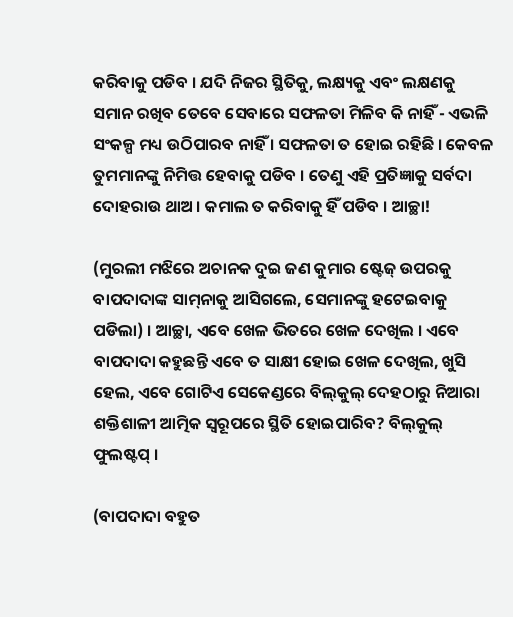କରିବାକୁ ପଡିବ । ଯଦି ନିଜର ସ୍ଥିତିକୁ, ଲକ୍ଷ୍ୟକୁ ଏବଂ ଲକ୍ଷଣକୁ ସମାନ ରଖିବ ତେବେ ସେବାରେ ସଫଳତା ମିଳିବ କି ନାହିଁ - ଏଭଳି ସଂକଳ୍ପ ମଧ୍ୟ ଉଠିପାରବ ନାହିଁ । ସଫଳତା ତ ହୋଇ ରହିଛି । କେବଳ ତୁମମାନଙ୍କୁ ନିମିତ୍ତ ହେବାକୁ ପଡିବ । ତେଣୁ ଏହି ପ୍ରତିଜ୍ଞାକୁ ସର୍ବଦା ଦୋହରାଉ ଥାଅ । କମାଲ ତ କରିବାକୁ ହିଁ ପଡିବ । ଆଚ୍ଛା!

(ମୁରଲୀ ମଝିରେ ଅଚାନକ ଦୁଇ ଜଣ କୁମାର ଷ୍ଟେଜ୍ ଉପରକୁ ବାପଦାଦାଙ୍କ ସାମ୍‌ନାକୁ ଆସିଗଲେ, ସେମାନଙ୍କୁ ହଟେଇବାକୁ ପଡିଲା) । ଆଚ୍ଛା, ଏବେ ଖେଳ ଭିତରେ ଖେଳ ଦେଖିଲ । ଏବେ ବାପଦାଦା କହୁଛନ୍ତି ଏବେ ତ ସାକ୍ଷୀ ହୋଇ ଖେଳ ଦେଖିଲ, ଖୁସି ହେଲ, ଏବେ ଗୋଟିଏ ସେକେଣ୍ଡରେ ବିଲ୍‌କୁଲ୍ ଦେହଠାରୁ ନିଆରା ଶକ୍ତିଶାଳୀ ଆତ୍ମିକ ସ୍ୱରୂପରେ ସ୍ଥିତି ହୋଇପାରିବ? ବିଲ୍‌କୁଲ୍ ଫୁଲଷ୍ଟପ୍ ।

(ବାପଦାଦା ବହୁତ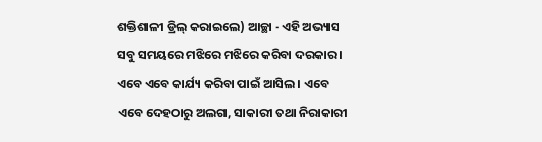ଶକ୍ତିଶାଳୀ ଡ୍ରିଲ୍ କରାଇଲେ) ଆଚ୍ଛା - ଏହି ଅଭ୍ୟାସ ସବୁ ସମୟରେ ମଝିରେ ମଝିରେ କରିବା ଦରକାର । ଏବେ ଏବେ କାର୍ଯ୍ୟ କରିବା ପାଇଁ ଆସିଲ । ଏବେ ଏବେ ଦେହଠାରୁ ଅଲଗା, ସାକାରୀ ତଥା ନିରାକାରୀ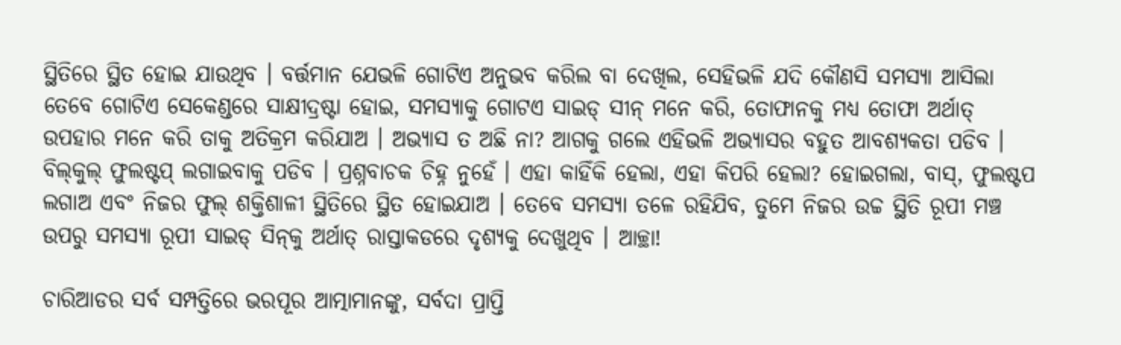ସ୍ଥିତିରେ ସ୍ଥିତ ହୋଇ ଯାଉଥିବ । ବର୍ତ୍ତମାନ ଯେଭଳି ଗୋଟିଏ ଅନୁଭବ କରିଲ ବା ଦେଖିଲ, ସେହିଭଳି ଯଦି କୌଣସି ସମସ୍ୟା ଆସିଲା ତେବେ ଗୋଟିଏ ସେକେଣ୍ଡରେ ସାକ୍ଷୀଦ୍ରଷ୍ଟା ହୋଇ, ସମସ୍ୟାକୁ ଗୋଟଏ ସାଇଡ୍ ସୀନ୍ ମନେ କରି, ତୋଫାନକୁ ମଧ୍ୟ ତୋଫା ଅର୍ଥାତ୍ ଉପହାର ମନେ କରି ତାକୁ ଅତିକ୍ରମ କରିଯାଅ । ଅଭ୍ୟାସ ତ ଅଛି ନା? ଆଗକୁ ଗଲେ ଏହିଭଳି ଅଭ୍ୟାସର ବହୁତ ଆବଶ୍ୟକତା ପଡିବ । ବିଲ୍‌କୁଲ୍ ଫୁଲଷ୍ଟପ୍ ଲଗାଇବାକୁ ପଡିବ । ପ୍ରଶ୍ନବାଚକ ଚିହ୍ନ ନୁହେଁ । ଏହା କାହିଁକି ହେଲା, ଏହା କିପରି ହେଲା? ହୋଇଗଲା, ବାସ୍‌, ଫୁଲଷ୍ଟପ ଲଗାଅ ଏବଂ ନିଜର ଫୁଲ୍ ଶକ୍ତିଶାଳୀ ସ୍ଥିତିରେ ସ୍ଥିତ ହୋଇଯାଅ । ତେବେ ସମସ୍ୟା ତଳେ ରହିଯିବ, ତୁମେ ନିଜର ଉଚ୍ଚ ସ୍ଥିତି ରୂପୀ ମଞ୍ଚ ଉପରୁ ସମସ୍ୟା ରୂପୀ ସାଇଡ୍ ସିନ୍‌କୁ ଅର୍ଥାତ୍ ରାସ୍ତାକଡରେ ଦୃଶ୍ୟକୁ ଦେଖୁଥିବ । ଆଚ୍ଛା!

ଚାରିଆଡର ସର୍ବ ସମ୍ପତ୍ତିରେ ଭରପୂର ଆତ୍ମାମାନଙ୍କୁ, ସର୍ବଦା ପ୍ରାପ୍ତି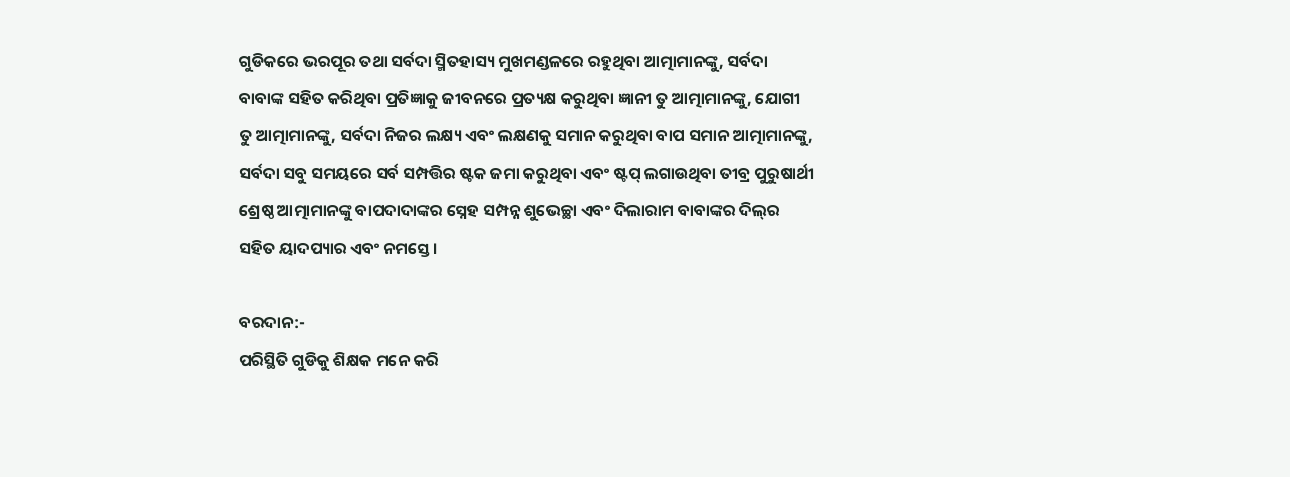ଗୁଡିକରେ ଭରପୂର ତଥା ସର୍ବଦା ସ୍ମିତହାସ୍ୟ ମୁଖମଣ୍ଡଳରେ ରହୁଥିବା ଆତ୍ମାମାନଙ୍କୁ, ସର୍ବଦା ବାବାଙ୍କ ସହିତ କରିଥିବା ପ୍ରତିଜ୍ଞାକୁ ଜୀବନରେ ପ୍ରତ୍ୟକ୍ଷ କରୁଥିବା ଜ୍ଞାନୀ ତୁ ଆତ୍ମାମାନଙ୍କୁ, ଯୋଗୀ ତୁ ଆତ୍ମାମାନଙ୍କୁ, ସର୍ବଦା ନିଜର ଲକ୍ଷ୍ୟ ଏବଂ ଲକ୍ଷଣକୁ ସମାନ କରୁଥିବା ବାପ ସମାନ ଆତ୍ମାମାନଙ୍କୁ, ସର୍ବଦା ସବୁ ସମୟରେ ସର୍ବ ସମ୍ପତ୍ତିର ଷ୍ଟକ ଜମା କରୁଥିବା ଏବଂ ଷ୍ଟପ୍ ଲଗାଉଥିବା ତୀବ୍ର ପୁରୁଷାର୍ଥୀ ଶ୍ରେଷ୍ଠ ଆତ୍ମାମାନଙ୍କୁ ବାପଦାଦାଙ୍କର ସ୍ନେହ ସମ୍ପନ୍ନ ଶୁଭେଚ୍ଛା ଏବଂ ଦିଲାରାମ ବାବାଙ୍କର ଦିଲ୍‌ର ସହିତ ୟାଦପ୍ୟାର ଏବଂ ନମସ୍ତେ ।

ବରଦାନ:-
ପରିସ୍ଥିତି ଗୁଡିକୁ ଶିକ୍ଷକ ମନେ କରି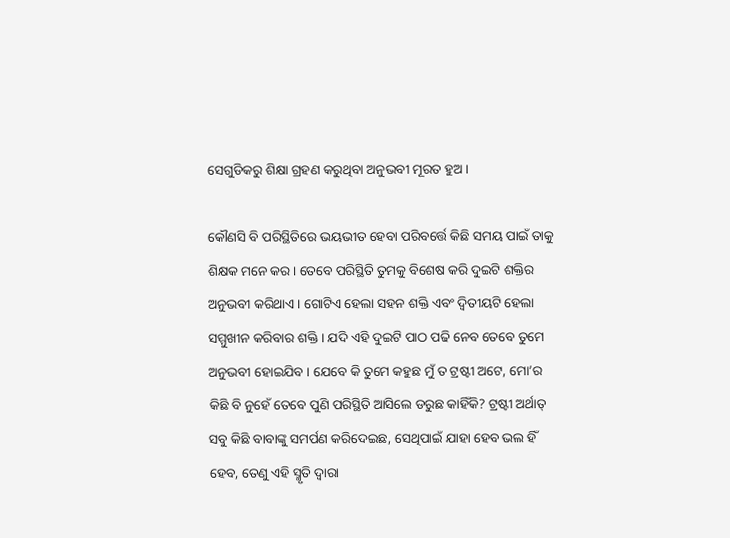ସେଗୁଡିକରୁ ଶିକ୍ଷା ଗ୍ରହଣ କରୁଥିବା ଅନୁଭବୀ ମୂରତ ହୁଅ ।

କୌଣସି ବି ପରିସ୍ଥିତିରେ ଭୟଭୀତ ହେବା ପରିବର୍ତ୍ତେ କିଛି ସମୟ ପାଇଁ ତାକୁ ଶିକ୍ଷକ ମନେ କର । ତେବେ ପରିସ୍ଥିତି ତୁମକୁ ବିଶେଷ କରି ଦୁଇଟି ଶକ୍ତିର ଅନୁଭବୀ କରିଥାଏ । ଗୋଟିଏ ହେଲା ସହନ ଶକ୍ତି ଏବଂ ଦ୍ୱିତୀୟଟି ହେଲା ସମ୍ମୁଖୀନ କରିବାର ଶକ୍ତି । ଯଦି ଏହି ଦୁଇଟି ପାଠ ପଢି ନେବ ତେବେ ତୁମେ ଅନୁଭବୀ ହୋଇଯିବ । ଯେବେ କି ତୁମେ କହୁଛ ମୁଁ ତ ଟ୍ରଷ୍ଟୀ ଅଟେ, ମୋ’ର କିଛି ବି ନୁହେଁ ତେବେ ପୁଣି ପରିସ୍ଥିତି ଆସିଲେ ଡରୁଛ କାହିଁକି? ଟ୍ରଷ୍ଟୀ ଅର୍ଥାତ୍ ସବୁ କିଛି ବାବାଙ୍କୁ ସମର୍ପଣ କରିଦେଇଛ, ସେଥିପାଇଁ ଯାହା ହେବ ଭଲ ହିଁ ହେବ, ତେଣୁ ଏହି ସ୍ମୃତି ଦ୍ୱାରା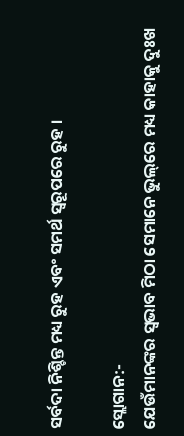ସର୍ବଦା ନିଶ୍ଚିନ୍ତ ମଧ୍ୟ ରୁହ ଏବଂ ସମର୍ଥ ସ୍ୱରୂପରେ ରୁହ ।

ସ୍ଲୋଗାନ:-
ଯେଉଁମାନଙ୍କର ସ୍ୱଭାବ ମିଠା ସେମାନେ ଭୁଲ୍‌ରେ ମଧ୍ୟ କାହାକୁ ଦୁଃଖ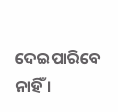ଦେଇପାରିବେ ନାହିଁ ।